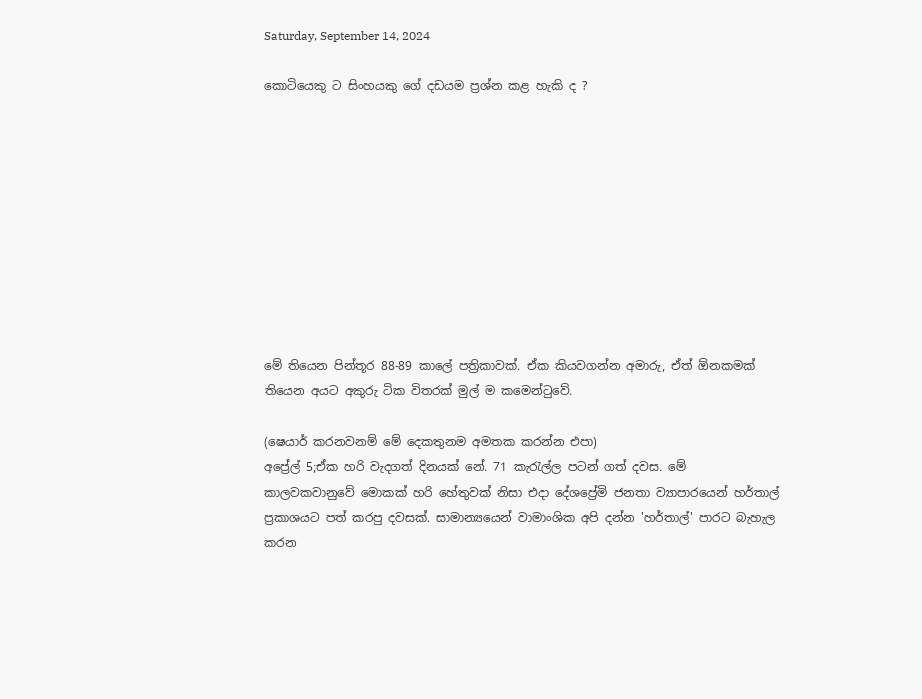Saturday, September 14, 2024

කොටියෙකු ට සිංහයකු ගේ දඩයම ප්‍රශ්න කළ හැකි ද ?










මේ තියෙන පින්තූර 88-89 කාලේ පත්‍රිකාවක්. ඒක කියවගන්න අමාරු, ඒත් ඕනකමක් තියෙන අයට අකුරු ටික විතරක් මුල් ම කමෙන්ටුවේ.

(ෂෙයාර් කරනවනම් මේ දෙකතුනම අමතක කරන්න එපා)
අප්‍රේල් 5;ඒක හරි වැදගත් දිනයක් නේ. 71 කැරැල්ල පටන් ගත් දවස. මේ කාලවකවානුවේ මොකක් හරි හේතුවක් නිසා එදා දේශප්‍රේමි ජනතා ව්‍යාපාරයෙන් හර්තාල් ප්‍රකාශයට පත් කරපු දවසක්. සාමාන්‍යයෙන් වාමාංශික අපි දන්න 'හර්තාල්' පාරට බැහැල කරන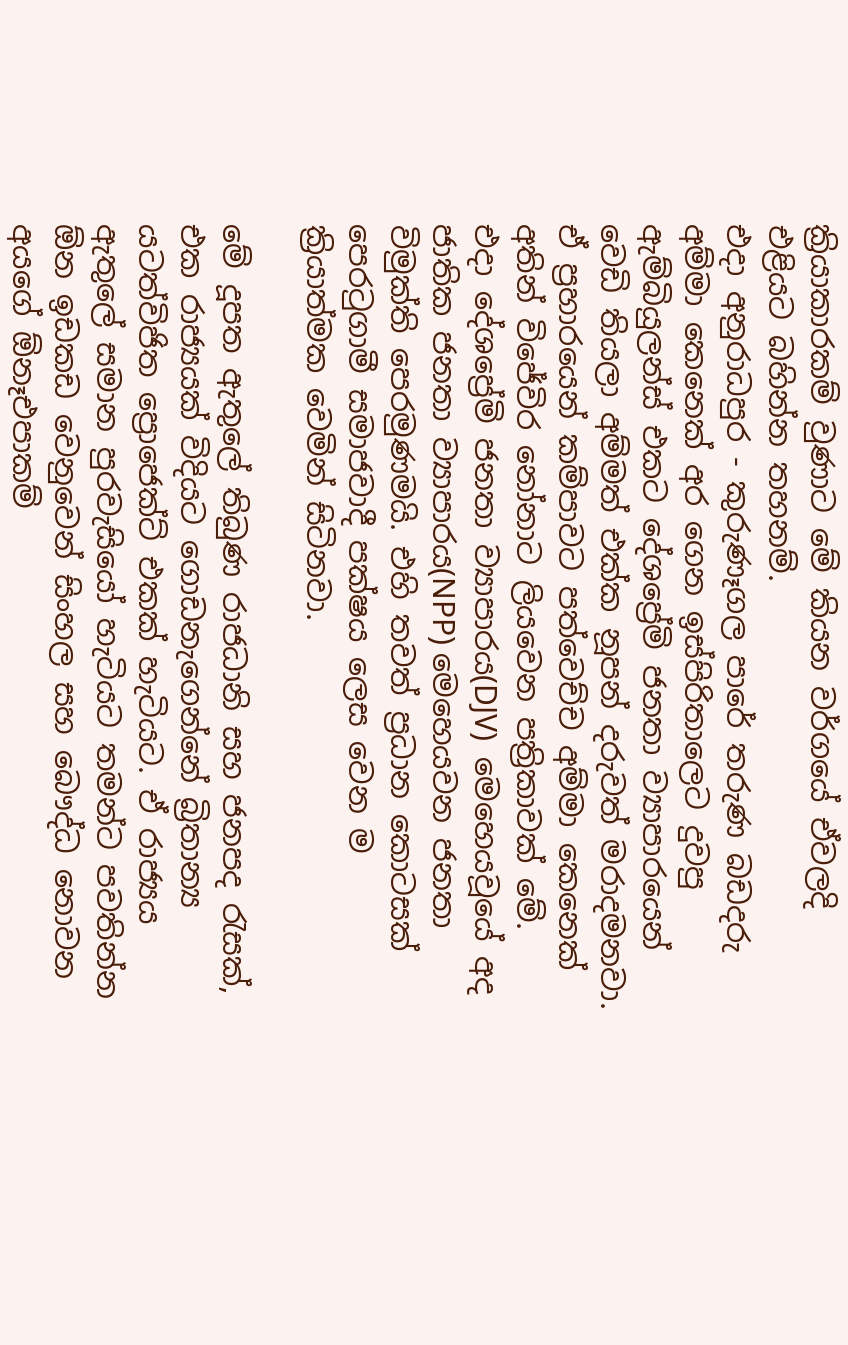ක්‍රියාකාරකම් වුණාට මේ කියන වර්ගයේ ඒවලදි එළියට බහින්න තහනම්.
එදා අනුරාධපුර - කුරුණෑගල පාරේ තරුණ බඩදරු අම්මා කෙනෙක් අර ගෙන ඉස්පිරිතාලෙට දුවපු ඇම්බියුලන්ස් එකට දේශප්‍රේමි ජනතා ව්‍යාපාරයෙන් වෙඩි තියලා අම්මත් එක්ක නූපන් දරුවත් මරාදමනවා. ඒ ප්‍රහාරයෙන් කම්පාවට පත්වෙච්ච අම්මා කෙනෙක් අතින් විජේවිර නෝනාට ලියවෙන පත්‍රිකාවක් මේ.
එදා දේශප්‍රේමි ජනතා ව්‍යාපාරය(DJV)  මෙහෙයවූයේ අද ජාතික ජනතා ව්‍යාපාරය(NPP) මෙහෙයවන ජනතා විමුක්ති පෙරමුණමයි. එහි තවත් ප්‍රධාන කොටසක් පෙරටුගාමී සමාජවාදී පක්ෂය ලෙස වෙන ම ක්‍රියාත්මක වෙමින් සිටිනවා.

මේ දූපත ඇතුලේ තිබුණ රාජධානි සහ ජනපද රැසක්, එක රාජ්‍යයක් විදියට ගොඩනැගෙන්නේ බ්‍රිතාන්‍ය යටත්විජිත ප්‍රොජෙක්ට් එකක් හැටියට. ඒ රාජ්‍යය ඇතුලේ සමාන පුරවැසියෝ හැටියට තමන්ට පවතින්න ඕන ඉඩකඩ වෙනුවෙන් සිංහල සහ බෞද්ධ නොවන අයගේ ඕනෑඑපාකම්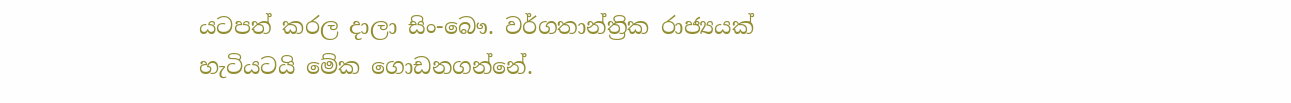යටපත් කරල දාලා සිං-බෞ. වර්ගතාන්ත්‍රික රාජ්‍යයක් හැටියටයි මේක ගොඩනගන්නේ.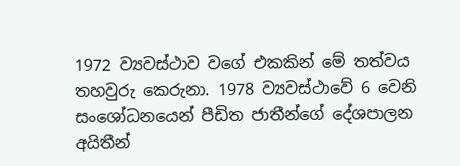1972 ව්‍යවස්ථාව වගේ එකකින් මේ තත්වය තහවුරු කෙරුනා. 1978 ව්‍යවස්ථාවේ 6 වෙනි සංශෝධනයෙන් පීඩිත ජාතීන්ගේ දේශපාලන අයිතීන්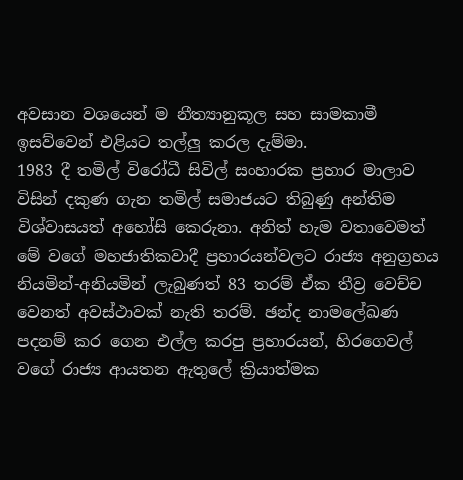අවසාන වශයෙන් ම නීත්‍යානුකූල සහ සාමකාමී ඉසව්වෙන් එළියට තල්ලු කරල දැම්මා.
1983 දී තමිල් විරෝධී සිවිල් සංහාරක ප්‍රහාර මාලාව විසින් දකුණ ගැන තමිල් සමාජයට තිබුණු අන්තිම විශ්වාසයත් අහෝසි කෙරුනා. අනිත් හැම වතාවෙමත් මේ වගේ මහජාතිකවාදී ප්‍රහාරයන්වලට රාජ්‍ය අනුග්‍රහය නියමින්-අනියමින් ලැබුණත් 83 තරම් ඒක තීව්‍ර වෙච්ච වෙනත් අවස්ථාවක් නැති තරම්. ඡන්ද නාමලේඛණ පදනම් කර ගෙන එල්ල කරපු ප්‍රහාරයන්, හිරගෙවල් වගේ රාජ්‍ය ආයතන ඇතුලේ ක්‍රියාත්මක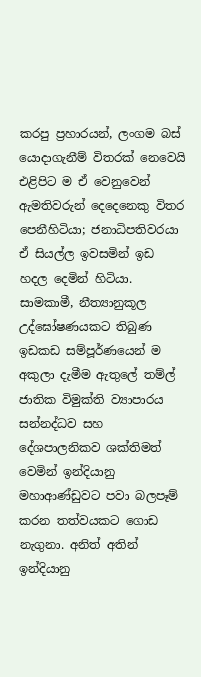කරපු ප්‍රහාරයන්, ලංගම බස් යොදාගැනීම් විතරක් නෙවෙයි එළිපිට ම ඒ වෙනුවෙන් ඇමතිවරුන් දෙදෙනෙකු විතර පෙනීහිටියා; ජනාධිපතිවරයා ඒ සියල්ල ඉවසමින් ඉඩ හදල දෙමින් හිටියා.
සාමකාමී, නීත්‍යානුකූල උද්ඝෝෂණයකට තිබුණ ඉඩකඩ සම්පූර්ණයෙන් ම අකුලා දැමීම ඇතුලේ තම්ල් ජාතික විමුක්ති ව්‍යාපාරය සන්නද්ධව සහ දේශපාලනිකව ශක්තිමත් වෙමින් ඉන්දියානු මහාආණ්ඩුවට පවා බලපෑම් කරන තත්වයකට ගොඩ නැගුනා. අනිත් අතින් ඉන්දියානු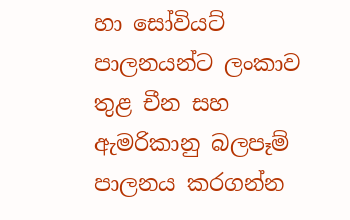හා සෝවියට් පාලනයන්ට ලංකාව තුළ චීන සහ ඇමරිකානු බලපෑම් පාලනය කරගන්න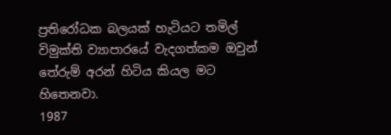ප්‍රතිරෝධක බලයක් හැටියට තමිල් විමුක්ති ව්‍යාපාරයේ වැදගත්කම ඔවුන් තේරුම් අරන් හිටිය කියල මට හිතෙනවා.
1987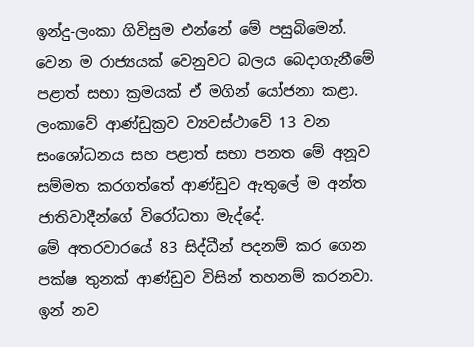ඉන්දු-ලංකා ගිවිසුම එන්නේ මේ පසුබිමෙන්. වෙන ම රාජ්‍යයක් වෙනුවට බලය බෙදාගැනීමේ පළාත් සභා ක්‍රමයක් ඒ මගින් යෝජනා කළා. ලංකාවේ ආණ්ඩුක්‍රව ව්‍යවස්ථාවේ 13 වන සංශෝධනය සහ පළාත් සභා පනත මේ අනූව සම්මත කරගත්තේ ආණ්ඩුව ඇතුලේ ම අන්ත ජාතිවාදීන්ගේ විරෝධතා මැද්දේ.
මේ අතරවාරයේ 83 සිද්ධීන් පදනම් කර ගෙන පක්ෂ තුනක් ආණ්ඩුව විසින් තහනම් කරනවා. ඉන් නව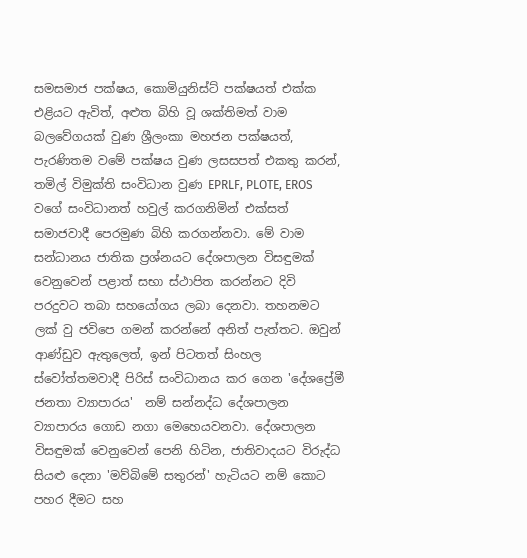සමසමාජ පක්ෂය, කොමියුනිස්ට් පක්ෂයත් එක්ක එළියට ඇවිත්, අළුත බිහි වූ ශක්තිමත් වාම බලවේගයක් වුණ ශ්‍රීලංකා මහජන පක්ෂයත්, පැරණිතම වමේ පක්ෂය වුණ ලසසපත් එකතු කරන්, තමිල් විමුක්ති සංවිධාන වුණ EPRLF, PLOTE, EROS  වගේ සංවිධානත් හවුල් කරගනිමින් එක්සත් සමාජවාදී පෙරමුණ බිහි කරගන්නවා. මේ වාම සන්ධානය ජාතික ප්‍රශ්නයට දේශපාලන විසඳුමක් වෙනුවෙන් පළාත් සභා ස්ථාපිත කරන්නට දිවි පරදුවට තබා සහයෝගය ලබා දෙනවා. තහනමට ලක් වු ජවිපෙ ගමන් කරන්නේ අනිත් පැත්තට. ඔවුන් ආණ්ඩුව ඇතුලෙත්, ඉන් පිටතත් සිංහල ස්වෝත්තමවාදී පිරිස් සංවිධානය කර ගෙන 'දේශප්‍රේමී ජනතා ව්‍යාපාරය'  නම් සන්නද්ධ දේශපාලන ව්‍යාපාරය ගොඩ නගා මෙහෙයවනවා. දේශපාලන විසඳුමක් වෙනුවෙන් පෙනි හිටින, ජාතිවාදයට විරුද්ධ සියළු දෙනා 'මව්බිමේ සතුරන්' හැටියට නම් කොට පහර දීමට සහ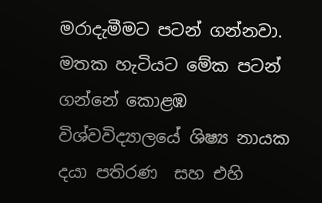මරාදැමීමට පටන් ගන්නවා.
මතක හැටියට මේක පටන් ගන්නේ කොළඹ විශ්වවිද්‍යාලයේ ශිෂ්‍ය නායක දයා පතිරණ  සහ එහි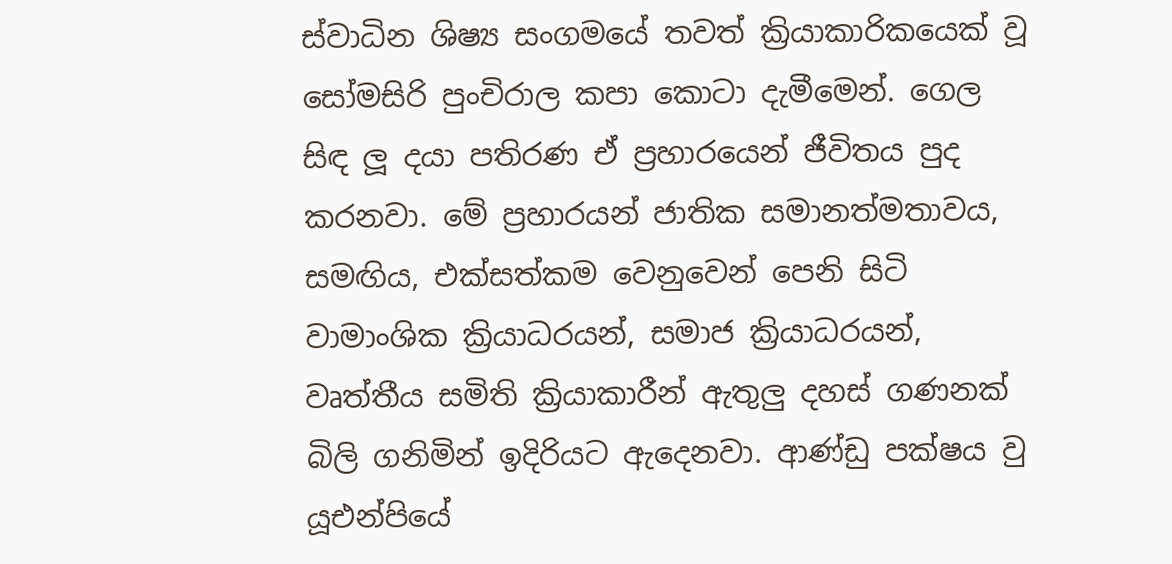ස්වාධින ශිෂ්‍ය සංගමයේ තවත් ක්‍රියාකාරිකයෙක් වූ සෝමසිරි පුංචිරාල කපා කොටා දැමීමෙන්. ගෙල සිඳ ලූ දයා පතිරණ ඒ ප්‍රහාරයෙන් ජීවිතය පුද කරනවා. මේ ප්‍රහාරයන් ජාතික සමානත්මතාවය, සමඟිය, එක්සත්කම වෙනුවෙන් පෙනි සිටි වාමාංශික ක්‍රියාධරයන්, සමාජ ක්‍රියාධරයන්, වෘත්තීය සමිති ක්‍රියාකාරීන් ඇතුලු දහස් ගණනක් බිලි ගනිමින් ඉදිරියට ඇදෙනවා. ආණ්ඩු පක්ෂය වු යූඑන්පියේ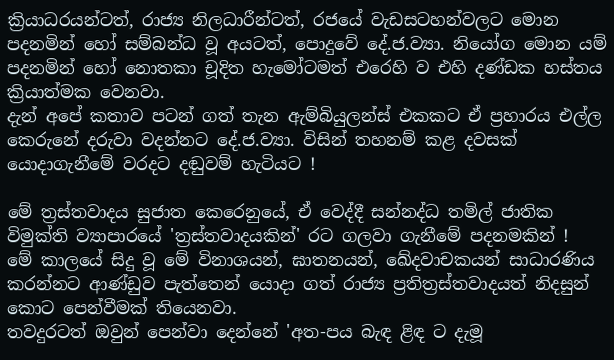ක්‍රියාධරයන්ටත්, රාජ්‍ය නිලධාරීන්ටත්, රජයේ වැඩසටහන්වලට මොන පදනමින් හෝ සම්බන්ධ වූ අයටත්, පොදුවේ දේ.ජ.ව්‍යා. නියෝග මොන යම් පදනමින් හෝ නොතකා චූදිත හැමෝටමත් එරෙහි ව එහි දණ්ඩක හස්තය ක්‍රියාත්මක වෙනවා.
දැන් අපේ කතාව පටන් ගත් තැන ඇම්බියුලන්ස් එකකට ඒ ප්‍රහාරය එල්ල කෙරුනේ දරුවා වදන්නට දේ.ජ.ව්‍යා. විසින් තහනම් කළ දවසක් යොදාගැනීමේ වරදට දඬුවම් හැටියට !

මේ ත්‍රස්තවාදය සුජාත කෙරෙනුයේ, ඒ වෙද්දී සන්නද්ධ තමිල් ජාතික විමුක්ති ව්‍යාපාරයේ 'ත්‍රස්තවාදයකින්' රට ගලවා ගැනීමේ පදනමකින් !
මේ කාලයේ සිදු වූ මේ විනාශයන්, ඝාතනයන්, ඛේදවාචකයන් සාධාරණිය කරන්නට ආණ්ඩුව පැත්තෙන් යොදා ගත් රාජ්‍ය ප්‍රතිත්‍රස්තවාදයත් නිදසුන් කොට පෙන්වීමක් තියෙනවා.
තවදුරටත් ඔවුන් පෙන්වා දෙන්නේ 'අත-පය බැඳ ළිඳ ට දැමූ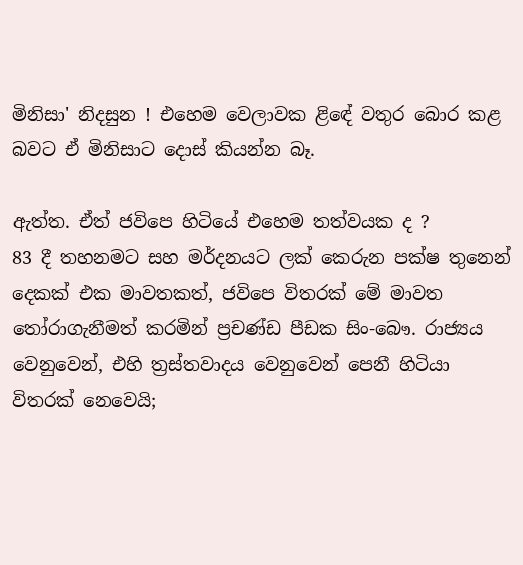මිනිසා' නිදසුන ! එහෙම වෙලාවක ළිඳේ වතුර බොර කළ බවට ඒ මිනිසාට දොස් කියන්න බෑ.

ඇත්ත. ඒත් ජවිපෙ හිටියේ එහෙම තත්වයක ද ?
83 දී තහනමට සහ මර්දනයට ලක් කෙරුන පක්ෂ තුනෙන් දෙකක් එක මාවතකත්, ජවිපෙ විතරක් මේ මාවත තෝරාගැනීමත් කරමින් ප්‍රචණ්ඩ පීඩක සිං-බෞ. රාජ්‍යය වෙනුවෙන්, එහි ත්‍රස්තවාදය වෙනුවෙන් පෙනී හිටියා විතරක් නෙවෙයි;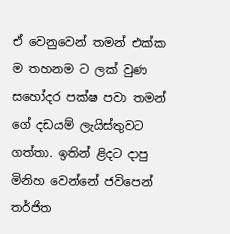ඒ වෙනුවෙන් තමන් එක්ක ම තහනම ට ලක් වුණ සහෝදර පක්ෂ පවා තමන් ගේ දඩයම් ලැයිස්තුවට ගත්තා. ඉතින් ළිදට දාපු මිනිහ වෙන්නේ ජවිපෙන් තර්ජිත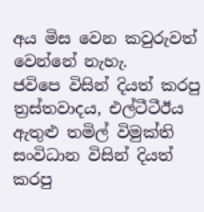අය මිස වෙන කවුරුවත් වෙන්නේ නැහැ.
ජවිපෙ විසින් දියත් කරපු ත්‍රස්තවාදය, එල්ටීටීඊය ඇතුළු තමිල් විමුක්ති සංවිධාන විසින් දියත් කරපු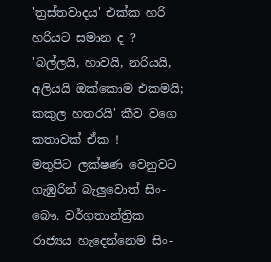'ත්‍රස්තවාදය' එක්ක හරි හරියට සමාන ද ?
'බල්ලයි, හාවයි, නරියයි, අලියයි ඔක්කොම එකමයි; කකුල හතරයි' කීව වගෙ කතාවක් ඒක !
මතුපිට ලක්ෂණ වෙනුවට ගැඹුරින් බැලුවොත් සිං-බෞ. වර්ගතාන්ත්‍රික රාජ්‍යය හැදෙන්නෙම සිං-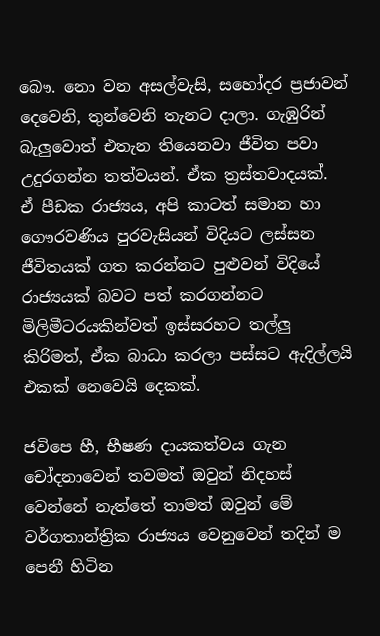බෞ. නො වන අසල්වැසි, සහෝදර ප්‍රජාවන් දෙවෙනි, තුන්වෙනි තැනට දාලා. ගැඹුරින් බැලුවොත් එතැන තියෙනවා ජීවිත පවා උදුරගන්න තත්වයන්. ඒක ත්‍රස්තවාදයක්.
ඒ පීඩක රාජ්‍යය, අපි කාටත් සමාන හා ගෞරවණිය පුරවැසියන් විදියට ලස්සන ජීවිතයක් ගත කරන්නට පුළුවන් විදියේ රාජ්‍යයක් බවට පත් කරගන්නට මිලිමීටරයකින්වත් ඉස්සරහට තල්ලු කිරිමත්, ඒක බාධා කරලා පස්සට ඇදිල්ලයි එකක් නෙවෙයි දෙකක්.

ජවිපෙ හී, භීෂණ දායකත්වය ගැන චෝදනාවෙන් තවමත් ඔවුන් නිදහස් වෙන්නේ නැත්තේ තාමත් ඔවුන් මේ වර්ගතාන්ත්‍රික රාජ්‍යය වෙනුවෙන් තදින් ම පෙනී හිටින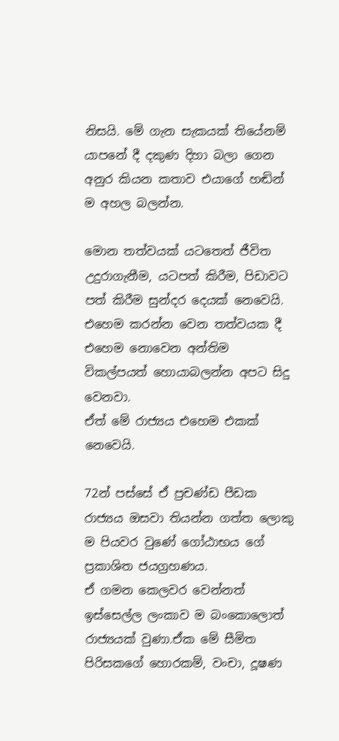නිසයි. මේ ගැන සැකයක් තියේනම් යාපනේ දී දකුණ දිහා බලා ගෙන අනුර කියන කතාව එයාගේ හඬින් ම අහල බලන්න.

මොන තත්වයක් යටතෙත් ජීවිත උදුරාගැනීම, යටපත් කිරීම, පිඩාවට පත් කිරීම සුන්දර දෙයක් නෙවෙයි. එහෙම කරන්න වෙන තත්වයක දී එහෙම නොවෙන අන්තිම විකල්පයත් හොයාබලන්න අපට සිදු වෙනවා.
ඒත් මේ රාජ්‍යය එහෙම එකක් නෙවෙයි.

72න් පස්සේ ඒ ප්‍රචණ්ඩ පීඩක රාජ්‍යය ඔසවා තියන්න ගත්ත ලොකු ම පියවර වුණේ ගෝඨාභය ගේ ප්‍රකාශිත ජයග්‍රහණය.
ඒ ගමන කෙලවර වෙන්නත් ඉස්සෙල්ල ලංකාව ම බංකොලොත් රාජ්‍යයක් වුණා.ඒක මේ සීමිත පිරිසකගේ හොරකම්, වංචා, දූෂණ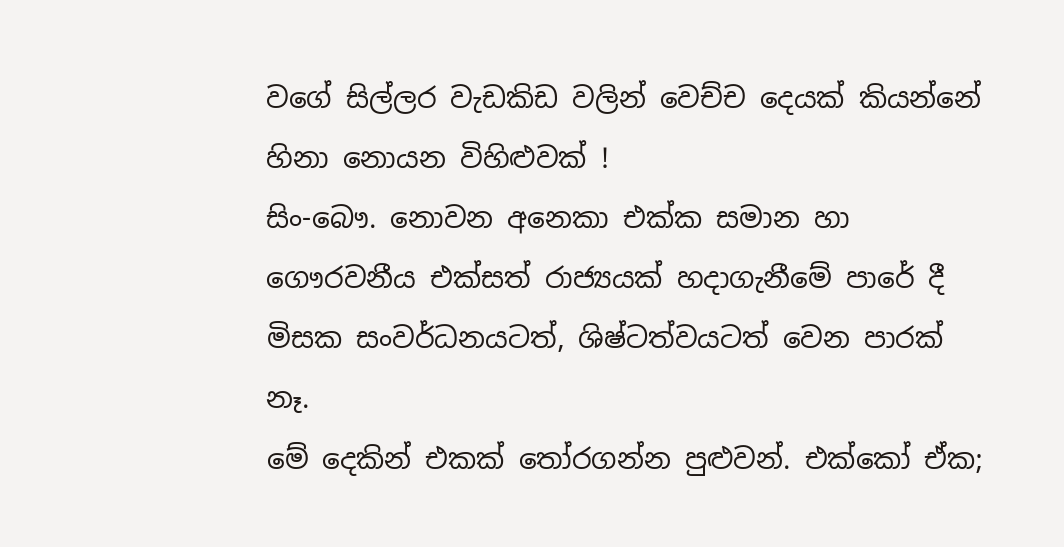වගේ සිල්ලර වැඩකිඩ වලින් වෙච්ච දෙයක් කියන්නේ හිනා නොයන විහිළුවක් !
සිං-බෞ. නොවන අනෙකා එක්ක සමාන හා ගෞරවනීය එක්සත් රාජ්‍යයක් හදාගැනීමේ පාරේ දී මිසක සංවර්ධනයටත්, ශිෂ්ටත්වයටත් වෙන පාරක් නෑ.
මේ දෙකින් එකක් තෝරගන්න පුළුවන්. එක්කෝ ඒක;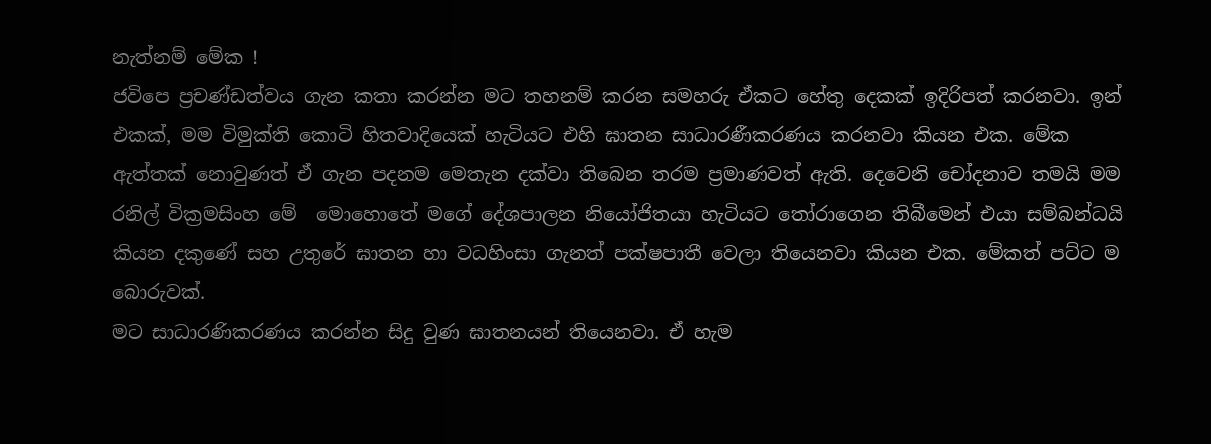නැත්නම් මේක !
ජවිපෙ ප්‍රචණ්ඩත්වය ගැන කතා කරන්න මට තහනම් කරන සමහරු ඒකට හේතු දෙකක් ඉදිරිපත් කරනවා. ඉන් එකක්, මම විමුක්ති කොටි හිතවාදියෙක් හැටියට එහි ඝාතන සාධාරණීකරණය කරනවා කියන එක. මේක ඇත්තක් නොවුණත් ඒ ගැන පදනම මෙතැන දක්වා තිබෙන තරම ප්‍රමාණවත් ඇති. දෙවෙනි චෝදනාව තමයි මම රනිල් වික්‍රමසිංහ මේ  මොහොතේ මගේ දේශපාලන නියෝජිතයා හැටියට තෝරාගෙන තිබීමෙන් එයා සම්බන්ධයි කියන දකුණේ සහ උතුරේ ඝාතන හා වධහිංසා ගැනත් පක්ෂපාතී වෙලා තියෙනවා කියන එක. මේකත් පට්ට ම බොරුවක්.
මට සාධාරණිකරණය කරන්න සිදු වුණ ඝාතනයන් තියෙනවා. ඒ හැම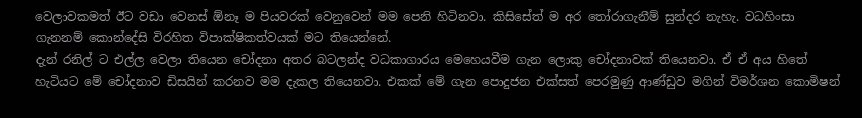වෙලාවකමත් ඊට වඩා වෙනස් ඕනෑ ම පියවරක් වෙනුවෙන් මම පෙනි හිටිනවා. කිසිසේත් ම අර තෝරාගැනීම් සුන්දර නැහැ. වධහිංසා ගැනනම් කොන්දේසි විරහිත විපාක්ෂිකත්වයක් මට තියෙන්නේ.
දැන් රනිල් ට එල්ල වෙලා තියෙන චෝදනා අතර බටලන්ද වධකාගාරය මෙහෙයවීම ගැන ලොකු චෝදනාවක් තියෙනවා. ඒ ඒ අය හිතේ හැටියට මේ චෝදනාව ඩිසයින් කරනව මම දැකල තියෙනවා. එකක් මේ ගැන පොදුජන එක්සත් පෙරමුණු ආණ්ඩුව මගින් විමර්ශන කොමිෂන්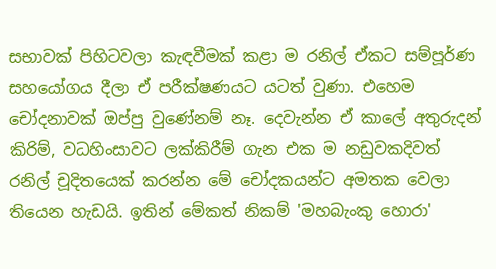සභාවක් පිහිටවලා කැඳවීමක් කළා ම රනිල් ඒකට සම්පූර්ණ සහයෝගය දීලා ඒ පරීක්ෂණයට යටත් වුණා. එහෙම චෝදනාවක් ඔප්පු වුණේනම් නෑ. දෙවැන්න ඒ කාලේ අතුරුදන් කිරිම්, වධහිංසාවට ලක්කිරීම් ගැන එක ම නඩුවකදිවත් රනිල් චූදිතයෙක් කරන්න මේ චෝදකයන්ට අමතක වෙලා තියෙන හැඩයි. ඉතින් මේකත් නිකම් 'මහබැංකු හොරා'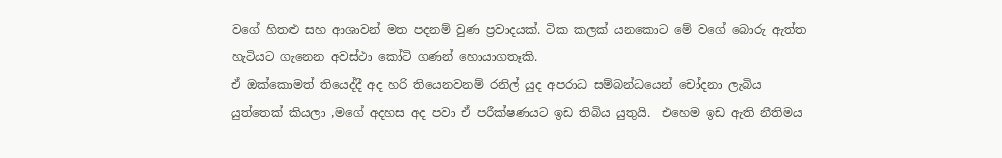වගේ හිතළු සහ ආශාවන් මත පදනම් වුණ ප්‍රවාදයක්. ටික කලක් යනකොට මේ වගේ බොරු ඇත්ත හැටියට ගැනෙන අවස්ථා කෝටි ගණන් හොයාගතෑකි.
ඒ ඔක්කොමත් තියෙද්දී අද හරි තියෙනවනම් රනිල් යුද අපරාධ සම්බන්ධයෙන් චෝදනා ලැබිය යුත්තෙක් කියලා ,මගේ අදහස අද පවා ඒ පරීක්ෂණයට ඉඩ තිබිය යුතුයි.  එහෙම ඉඩ ඇති නීතිමය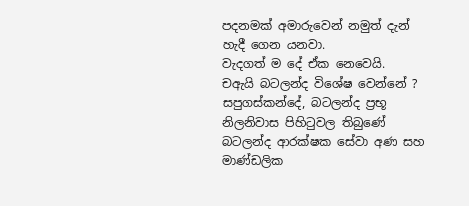පදනමක් අමාරුවෙන් නමුත් දැන් හැදී ගෙන යනවා.
වැදගත් ම දේ ඒක නෙවෙයි.
චඇයි බටලන්ද විශේෂ වෙන්නේ ? සපුගස්කන්දේ, බටලන්ද ප්‍රභූ නිලනිවාස පිහිටුවල තිබුණේ බටලන්ද ආරක්ෂක සේවා අණ සහ මාණ්ඩලික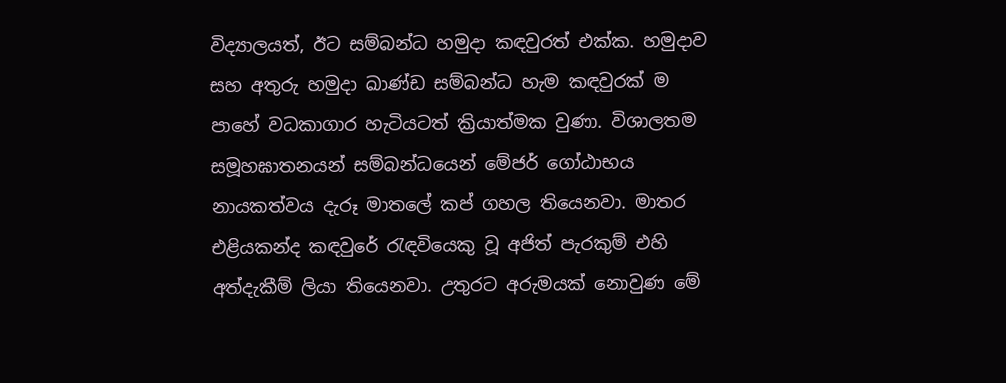විද්‍යාලයත්, ඊට සම්බන්ධ හමුදා කඳවුරත් එක්ක. හමුදාව සහ අතුරු හමුදා ඛාණ්ඩ සම්බන්ධ හැම කඳවුරක් ම පාහේ වධකාගාර හැටියටත් ක්‍රියාත්මක වුණා. විශාලතම සමූහඝාතනයන් සම්බන්ධයෙන් මේජර් ගෝඨාභය නායකත්වය දැරූ මාතලේ කප් ගහල තියෙනවා. මාතර එළියකන්ද කඳවුරේ රැඳවියෙකු වූ අජිත් පැරකුම් එහි අත්දැකීම් ලියා තියෙනවා. උතුරට අරුමයක් නොවුණ මේ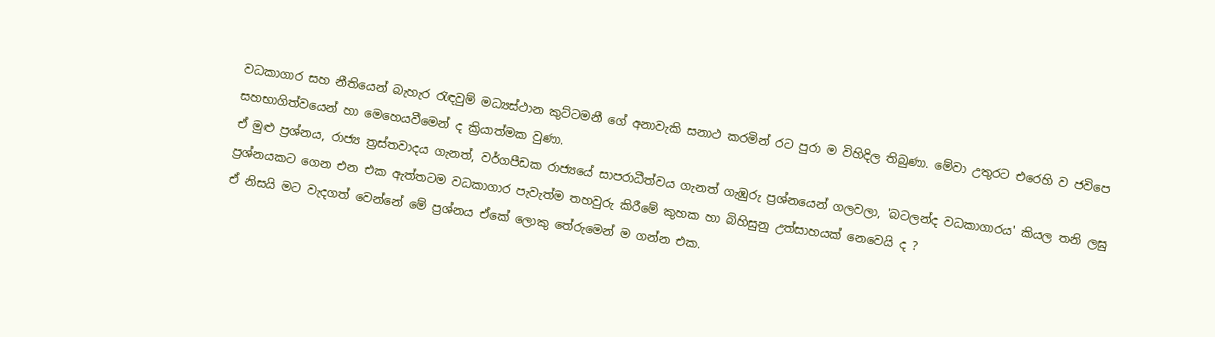වධකාගාර සහ නීතියෙන් බැහැර රැඳවුම් මධ්‍යස්ථාන කුට්ටමනී ගේ අනාවැකි සනාථ කරමින් රට පුරා ම විහිදිල තිබුණා. මේවා උතුරට එරෙහි ව ජවිපෙ සහභාගිත්වයෙන් හා මෙහෙයවීමෙන් ද ක්‍රියාත්මක වුණා.
ඒ මුළු ප්‍රශ්නය, රාජ්‍ය ත්‍රස්තවාදය ගැනත්, වර්ගපීඩක රාජ්‍යයේ සාපරාධීත්වය ගැනත් ගැඹුරු ප්‍රශ්නයෙන් ගලවලා, 'බටලන්ද වධකාගාරය' කියල තනි ලඝු ප්‍රශ්නයකට ගෙන එන එක ඇත්තටම වධකාගාර පැවැත්ම තහවුරු කිරීමේ කුහක හා බිහිසුනු උත්සාහයක් නෙවෙයි ද ?
ඒ නිසයි මට වැදගත් වෙන්නේ මේ ප්‍රශ්නය ඒකේ ලොකු තේරුමෙන් ම ගන්න එක.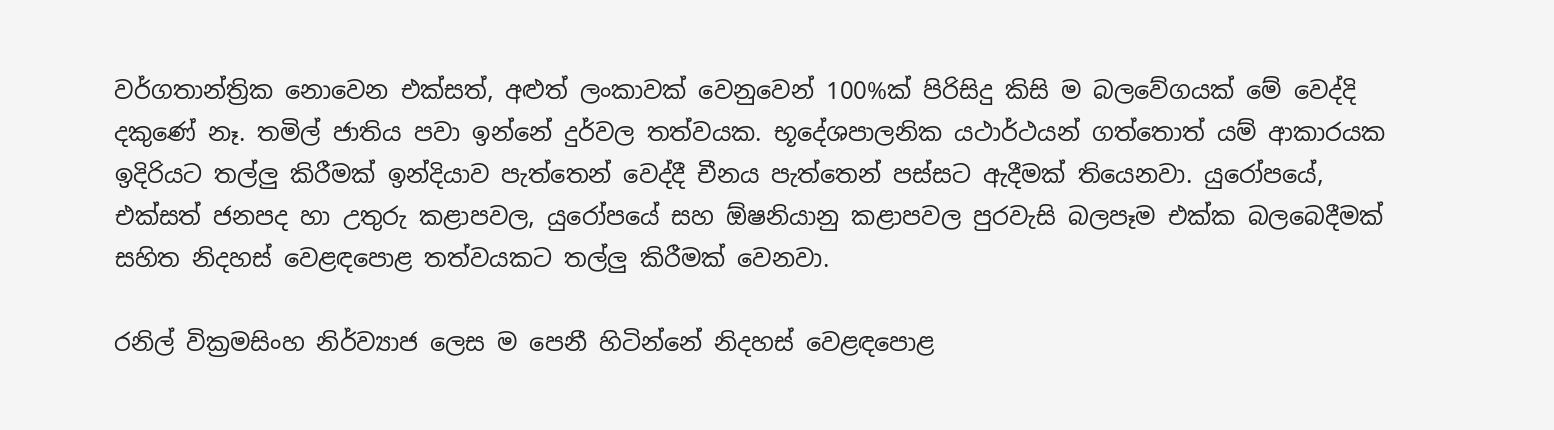වර්ගතාන්ත්‍රික නොවෙන එක්සත්, අළුත් ලංකාවක් වෙනුවෙන් 100%ක් පිරිසිදු කිසි ම බලවේගයක් මේ වෙද්දි දකුණේ නෑ. තමිල් ජාතිය පවා ඉන්නේ දුර්වල තත්වයක. භූදේශපාලනික යථාර්ථයන් ගත්තොත් යම් ආකාරයක ඉදිරියට තල්ලු කිරීමක් ඉන්දියාව පැත්තෙන් වෙද්දී චීනය පැත්තෙන් පස්සට ඇදීමක් තියෙනවා. යුරෝපයේ, එක්සත් ජනපද හා උතුරු කළාපවල, යුරෝපයේ සහ ඕෂනියානු කළාපවල පුරවැසි බලපෑම එක්ක බලබෙදීමක් සහිත නිදහස් වෙළඳපොළ තත්වයකට තල්ලු කිරීමක් වෙනවා.

රනිල් වික්‍රමසිංහ නිර්ව්‍යාජ ලෙස ම පෙනී හිටින්නේ නිදහස් වෙළඳපොළ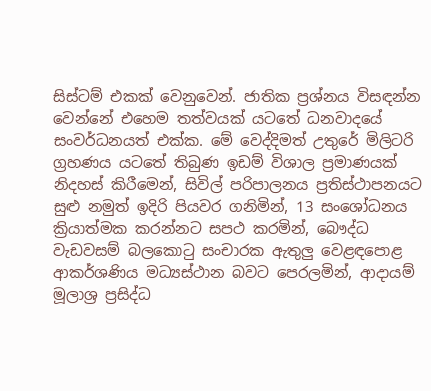සිස්ටම් එකක් වෙනුවෙන්. ජාතික ප්‍රශ්නය විසඳන්න වෙන්නේ එහෙම තත්වයක් යටතේ ධනවාදයේ සංවර්ධනයත් එක්ක. මේ වෙද්දිමත් උතුරේ මිලිටරි ග්‍රහණය යටතේ තිබුණ ඉඩම් විශාල ප්‍රමාණයක් නිදහස් කිරීමෙන්, සිවිල් පරිපාලනය ප්‍රතිස්ථාපනයට සුළු නමුත් ඉදිරි පියවර ගනිමින්, 13 සංශෝධනය ක්‍රියාත්මක කරන්නට සපථ කරමින්, බෞද්ධ වැඩවසම් බලකොටු සංචාරක ඇතුලු වෙළඳපොළ ආකර්ශණිය මධ්‍යස්ථාන බවට පෙරලමින්, ආදායම් මූලාශ්‍ර ප්‍රසිද්ධ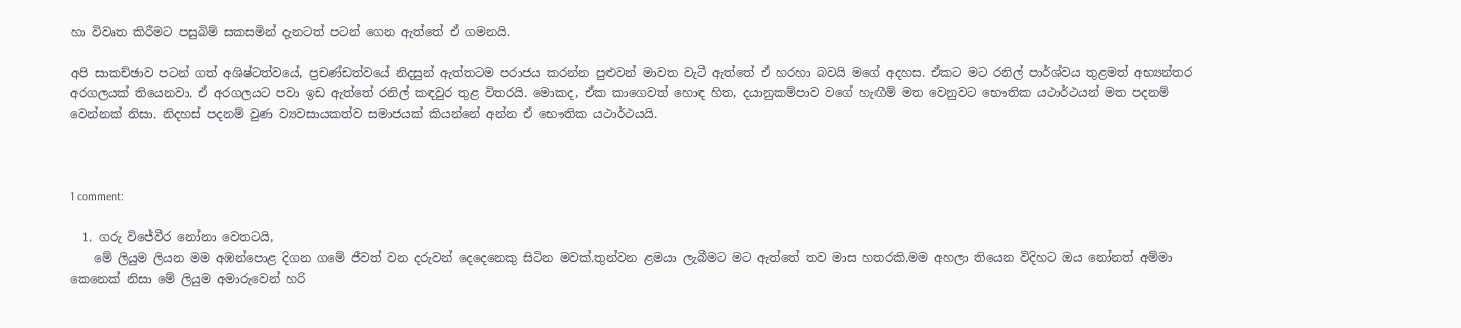හා විවෘත කිරීමට පසුබිම් සකසමින් දැනටත් පටන් ගෙන ඇත්තේ ඒ ගමනයි.

අපි සාකච්ඡාව පටන් ගත් අශිෂ්ටත්වයේ, ප්‍රචණ්ඩත්වයේ නිදසුන් ඇත්තටම පරාජය කරන්න පුළුවන් මාවත වැටී ඇත්තේ ඒ හරහා බවයි මගේ අදහස. ඒකට මට රනිල් පාර්ශ්වය තුළමත් අභ්‍යන්තර අරගලයක් තියෙනවා. ඒ අරගලයට පවා ඉඩ ඇත්තේ රනිල් කඳවුර තුළ විතරයි. මොකද, ඒක කාගෙවත් හොඳ හිත, දයානුකම්පාව වගේ හැඟීම් මත වෙනුවට භෞතික යථාර්ථයන් මත පදනම් වෙන්නක් නිසා. නිදහස් පදනම් වුණ ව්‍යවසායකත්ව සමාජයක් කියන්නේ අන්න ඒ භෞතික යථාර්ථයයි.



1 comment:

  1. ගරු විජේවීර නෝනා වෙතටයි,
    මේ ලියුම ලියන මම අඹන්පොළ දිගන ගමේ ජීවත් වන දරුවන් දෙදෙනෙකු සිටින මවක්.තුන්වන ළමයා ලැබීමට මට ඇත්තේ තව මාස හතරකි.මම අහලා තියෙන විදිහට ඔය නෝනත් අම්මා කෙනෙක් නිසා මේ ලියුම අමාරුවෙන් හරි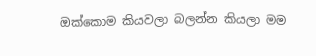ඔක්කොම කියවලා බලන්න කියලා මම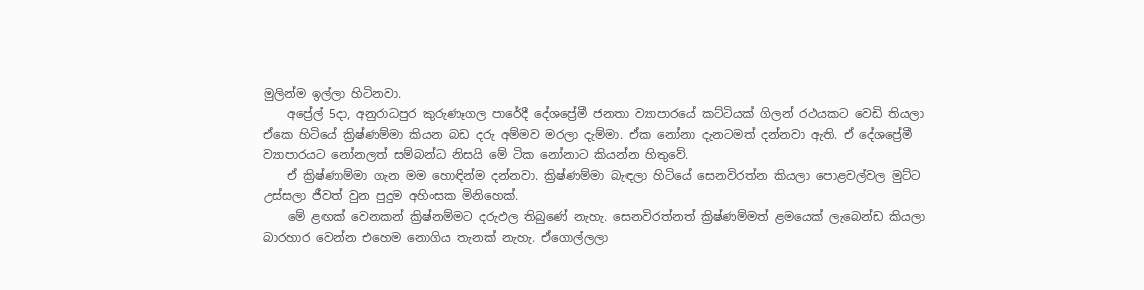මුලින්ම ඉල්ලා හිටිනවා.
    අප්‍රේල් 5දා, අනුරාධපුර කුරුණෑගල පාරේදී දේශප්‍රේමී ජනතා ව්‍යාපාරයේ කට්ටියක් ගිලන් රථයකට වෙඩි තියලා ඒකෙ හිටියේ ක්‍රිෂ්ණම්මා කියන බඩ දරු අම්මව මරලා දැම්මා. ඒක නෝනා දැනටමත් දන්නවා ඇති. ඒ දේශප්‍රේමී ව්‍යාපාරයට නෝනලත් සම්බන්ධ නිසයි මේ ටික නෝනාට කියන්න හිතුවේ.
    ඒ ක්‍රිෂ්ණාම්මා ගැන මම හොඳින්ම දන්නවා. ක්‍රිෂ්ණම්මා බැඳලා හිටියේ සෙනවිරත්න කියලා පොළවල්වල මුට්ට උස්සලා ජීවත් වුන පුදුම අහිංසක මිනිහෙක්.
    මේ ළඟක් වෙනකන් ක්‍රිෂ්නම්මට දරුඵල තිබුණේ නැහැ. සෙනවිරත්නත් ක්‍රිෂ්ණම්මත් ළමයෙක් ලැබෙන්ඩ කියලා බාරහාර වෙන්න එහෙම නොගිය තැනක් නැහැ. ඒගොල්ලලා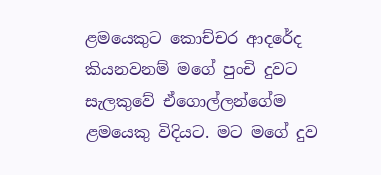ළමයෙකුට කොච්චර ආදරේද කියනවනම් මගේ පුංචි දුවට සැලකුවේ ඒගොල්ලන්ගේම ළමයෙකු විදියට. මට මගේ දුව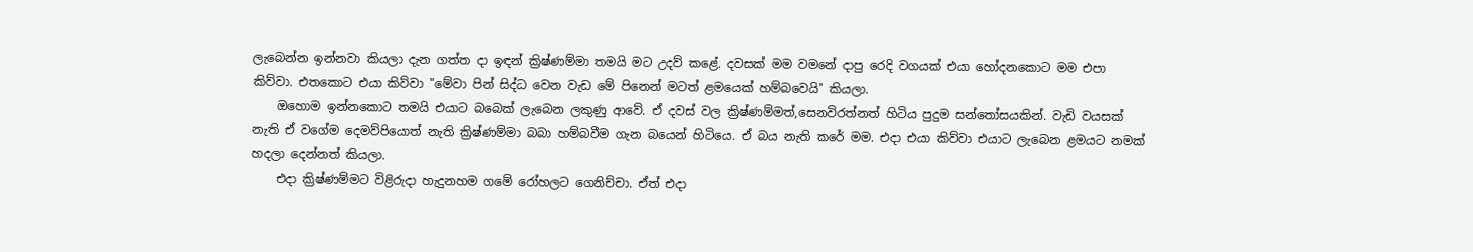ලැබෙන්න ඉන්නවා කියලා දැන ගත්ත දා ඉඳන් ක්‍රිෂ්ණම්මා තමයි මට උදව් කළේ. දවසක් මම වමනේ දාපු රෙදි වගයක් එයා හෝදනකොට මම එපා කිව්වා. එතකොට එයා කිව්වා "මේවා පින් සිද්ධ වෙන වැඩ මේ පිනෙන් මටත් ළමයෙක් හම්බවෙයි" කියලා.
    ඔහොම ඉන්නකොට තමයි එයාට බබෙක් ලැබෙන ලකුණු ආවේ. ඒ දවස් වල ක්‍රිෂ්ණම්මත්,සෙනවිරත්නත් හිටිය පුදුම සන්තෝසයකින්. වැඩි වයසක් නැති ඒ වගේම දෙමව්පියොත් නැති ක්‍රිෂ්ණම්මා බබා හම්බවීම ගැන බයෙන් හිටියෙ. ඒ බය නැති කරේ මම. එදා එයා කිව්වා එයාට ලැබෙන ළමයට නමක් හදලා දෙන්නත් කියලා.
    එදා ක්‍රිෂ්ණම්මට විළිරුදා හැදුනහම ගමේ රෝහලට ගෙනිච්චා. ඒත් එදා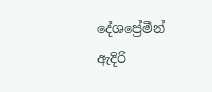දේශප්‍රේමීන් ඇදිරි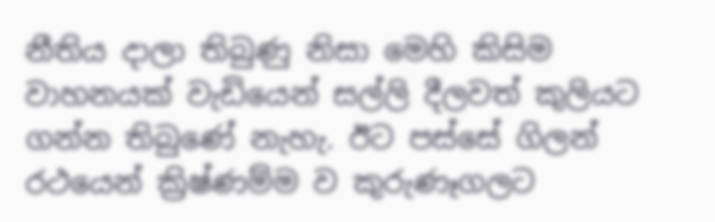නීතිය දාලා තිබුණු නිසා මෙහි කිසිම වාහනයක් වැඩියෙන් සල්ලි දීලවත් කුලියට ගන්න තිබුණේ නැහැ. ඊට පස්සේ ගිලන් රථයෙන් ක්‍රිෂ්ණම්ම ව කුරුණෑගලට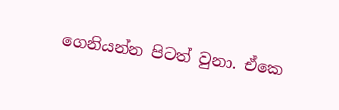ගෙනියන්න පිටත් වුනා. ඒකෙ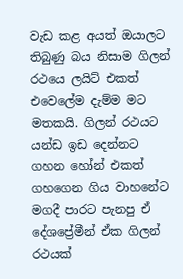වැඩ කළ අයත් ඔයාලට තිබුණු බය නිසාම ගිලන් රථයෙ ලයිට් එකත් එවෙලේම දැම්ම මට මතකයි. ගිලන් රථයට යන්ඩ ඉඩ දෙන්නට ගහන හෝන් එකත් ගහගෙන ගිය වාහනේට මගදී පාරට පැනපු ඒ දේශප්‍රේමීන් ඒක ගිලන් රථයක්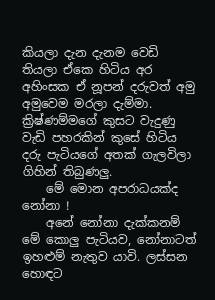කියලා දැන දැනම වෙඩි තියලා ඒකෙ හිටිය අර අහිංසක ඒ නූපන් දරුවත් අමු අමුවෙම මරලා දැම්මා. ක්‍රිෂ්ණම්මගේ කුසට වැදුණු වැඩි පහරකින් කුසේ හිටිය දරු පැටියගේ අතක් ගැලවිලා ගිහින් තිබුණලු.
    මේ මොන අපරාධයක්ද නෝනා !
    අනේ නෝනා දැක්කනම් මේ කොලු පැටියව, නෝනාටත් ඉහළුම් නැතුව යාවි. ලස්සන හොඳට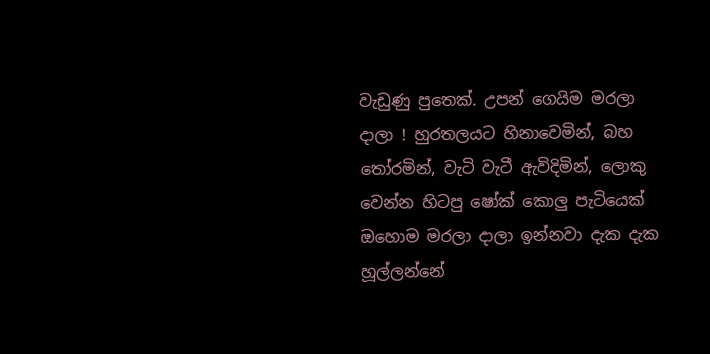වැඩුණු පුතෙක්. උපන් ගෙයිම මරලා දාලා ! හුරතලයට හිනාවෙමින්, බහ තෝරමින්, වැටි වැටී ඇවිදිමින්, ලොකු වෙන්න හිටපු ෂෝක් කොලු පැටියෙක් ඔහොම මරලා දාලා ඉන්නවා දැක දැක හූල්ලන්නේ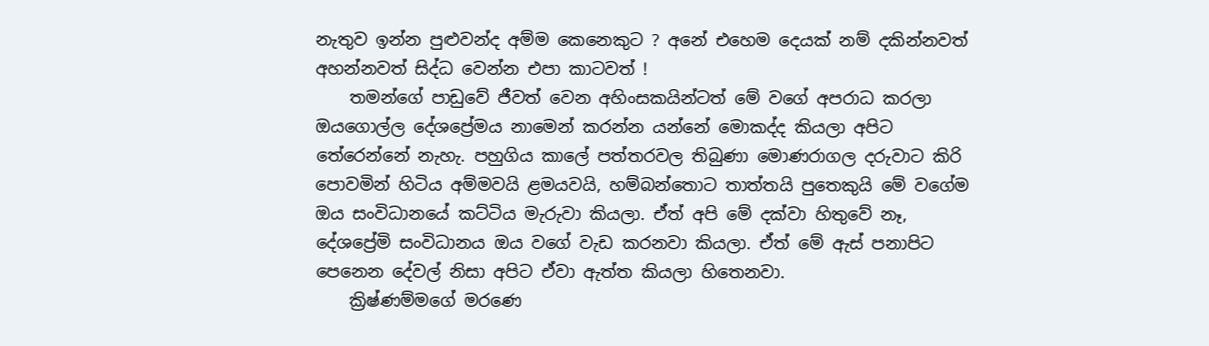නැතුව ඉන්න පුළුවන්ද අම්ම කෙනෙකුට ? අනේ එහෙම දෙයක් නම් දකින්නවත් අහන්නවත් සිද්ධ වෙන්න එපා කාටවත් !
    තමන්ගේ පාඩුවේ ජීවත් වෙන අහිංසකයින්ටත් මේ වගේ අපරාධ කරලා ඔයගොල්ල දේශප්‍රේමය නාමෙන් කරන්න යන්නේ මොකද්ද කියලා අපිට තේරෙන්නේ නැහැ. පහුගිය කාලේ පත්තරවල තිබුණා මොණරාගල දරුවාට කිරි පොවමින් හිටිය අම්මවයි ළමයවයි, හම්බන්තොට තාත්තයි පුතෙකුයි මේ වගේම ඔය සංවිධානයේ කට්ටිය මැරුවා කියලා. ඒත් අපි මේ දක්වා හිතුවේ නෑ, දේශප්‍රේමි සංවිධානය ඔය වගේ වැඩ කරනවා කියලා. ඒත් මේ ඇස් පනාපිට පෙනෙන දේවල් නිසා අපිට ඒවා ඇත්ත කියලා හිතෙනවා.
    ක්‍රිෂ්ණම්මගේ මරණෙ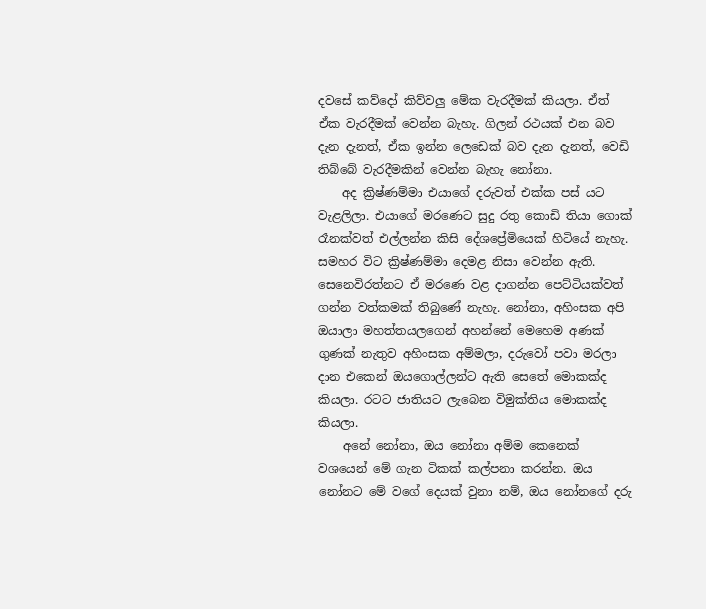දවසේ කව්දෝ කිව්වලු මේක වැරදීමක් කියලා. ඒත් ඒක වැරදීමක් වෙන්න බැහැ. ගිලන් රථයක් එන බව දැන දැනත්, ඒක ඉන්න ලෙඩෙක් බව දැන දැනත්, වෙඩි තිබ්බේ වැරදීමකින් වෙන්න බැහැ නෝනා.
    අද ක්‍රිෂ්ණම්මා එයාගේ දරුවත් එක්ක පස් යට වැළලිලා. එයාගේ මරණෙට සුදු රතු කොඩි තියා ගොක් රෑනක්වත් එල්ලන්න කිසි දේශප්‍රේමියෙක් හිටියේ නැහැ. සමහර විට ක්‍රිෂ්ණම්මා දෙමළ නිසා වෙන්න ඇති. සෙනෙවිරත්නට ඒ මරණෙ වළ දාගන්න පෙට්ටියක්වත් ගන්න වත්කමක් තිබුණේ නැහැ. නෝනා, අහිංසක අපි ඔයාලා මහත්තයලගෙන් අහන්නේ මෙහෙම අණක් ගුණක් නැතුව අහිංසක අම්මලා, දරුවෝ පවා මරලා දාන එකෙන් ඔයගොල්ලන්ට ඇති සෙතේ මොකක්ද කියලා. රටට ජාතියට ලැබෙන විමුක්තිය මොකක්ද කියලා.
    අනේ නෝනා, ඔය නෝනා අම්ම කෙනෙක් වශයෙන් මේ ගැන ටිකක් කල්පනා කරන්න. ඔය නෝනට මේ වගේ දෙයක් වුනා නම්, ඔය නෝනගේ දරු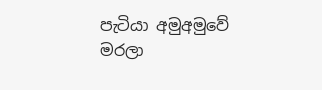පැටියා අමුඅමුවේ මරලා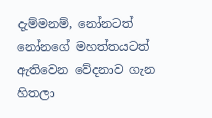දැම්මනම්, නෝනටත් නෝනගේ මහත්තයටත් ඇතිවෙන වේදනාව ගැන හිතලා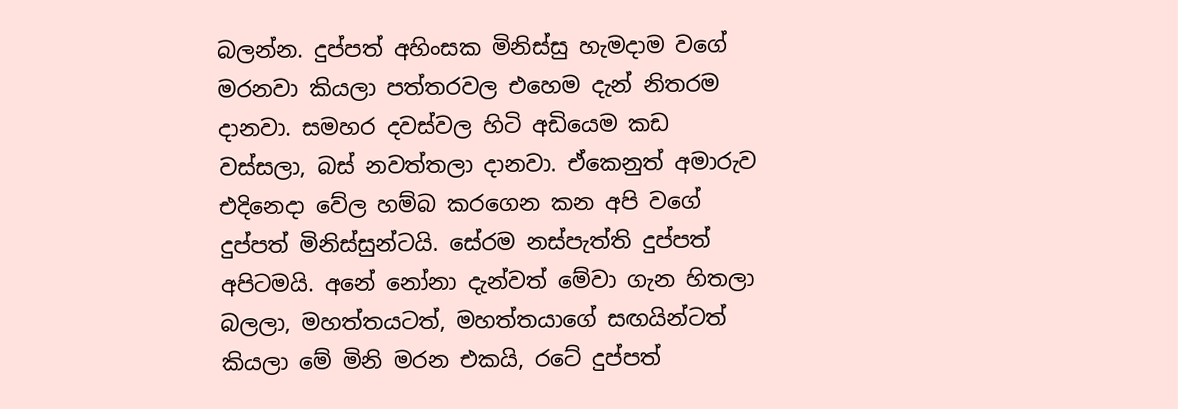බලන්න. දුප්පත් අහිංසක මිනිස්සු හැමදාම වගේ මරනවා කියලා පත්තරවල එහෙම දැන් නිතරම දානවා. සමහර දවස්වල හිටි අඩියෙම කඩ වස්සලා, බස් නවත්තලා දානවා. ඒකෙනුත් අමාරුව එදිනෙදා වේල හම්බ කරගෙන කන අපි වගේ දුප්පත් මිනිස්සුන්ටයි. සේරම නස්පැත්ති දුප්පත් අපිටමයි. අනේ නෝනා දැන්වත් මේවා ගැන හිතලා බලලා, මහත්තයටත්, මහත්තයාගේ සඟයින්ටත් කියලා මේ මිනි මරන එකයි, රටේ දුප්පත්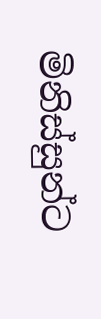මිනිස්සුන්ට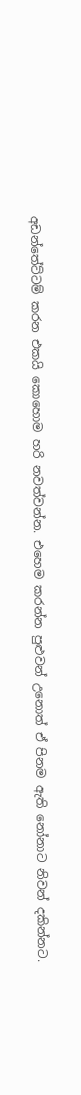අඩන්තේට්ටම් කරන එකයි කොහොම හරි නවත්වන්න. එහෙම කරන්න පුළුවන් උනොත් ඒ පිනම ඇති නෝනාට නිවන් දකින්නට.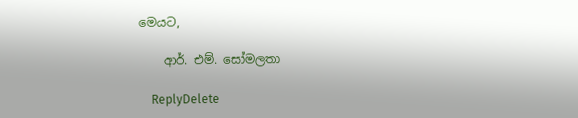මෙයට,

    ආර්. එම්. සෝමලතා

    ReplyDelete